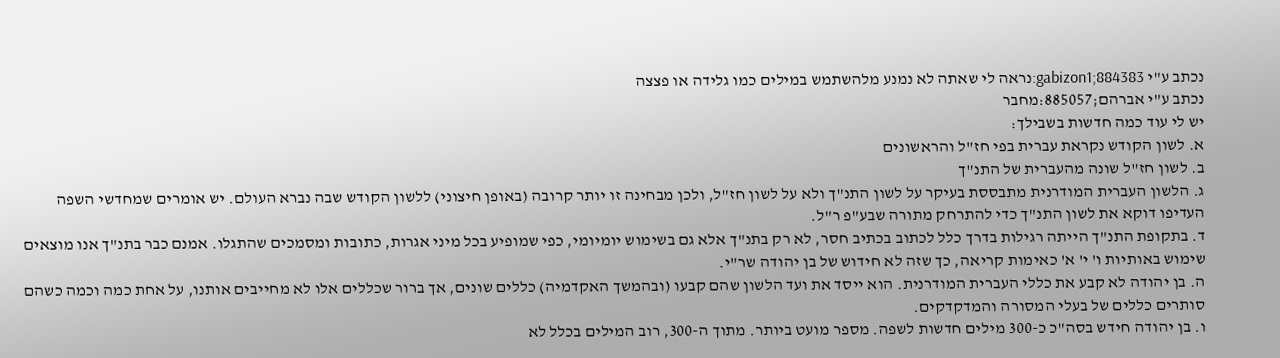נכתב ע"י gabizon1;884383:נראה לי שאתה לא נמנע מלהשתמש במילים כמו גלידה או פצצה
נכתב ע"י אברהם;885057:מחבר
יש לי עוד כמה חדשות בשבילך:
א. לשון הקודש נקראת עברית בפי חז"ל והראשונים
ב. לשון חז"ל שונה מהעברית של התנ"ך
ג. הלשון העברית המודרנית מתבססת בעיקר על לשון התנ"ך ולא על לשון חז"ל, ולכן מבחינה זו יותר קרובה (באופן חיצוני) ללשון הקודש שבה נברא העולם. יש אומרים שמחדשי השפה העדיפו דוקא את לשון התנ"ך כדי להתרחק מתורה שבע"פ ר"ל.
ד. בתקופת התנ"ך הייתה רגילות בדרך כלל לכתוב בכתיב חסר, לא רק בתנ"ך אלא גם בשימוש יומיומי, כפי שמופיע בכל מיני אגרות, כתובות ומסמכים שהתגלו. אמנם כבר בתנ"ך אנו מוצאים שימוש באותיות ו' י' א' כאימות קריאה, כך שזה לא חידוש של בן יהודה שר"י.
ה. בן יהודה לא קבע את כללי העברית המודרנית. הוא ייסד את ועד הלשון שהם קבעו (ובהמשך האקדמיה) כללים שונים, אך ברור שכללים אלו לא מחייבים אותנו, על אחת כמה וכמה כשהם סותרים כללים של בעלי המסורה והמדקדקים.
ו. בן יהודה חידש בסה"כ כ-300 מילים חדשות לשפה. מספר מועט ביותר. מתוך ה-300, רוב המילים בכלל לא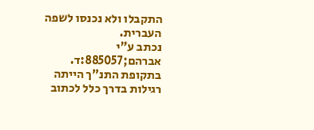התקבלו ולא נכנסו לשפה העברית.
נכתב ע"י אברהם;885057:ד. בתקופת התנ"ך הייתה רגילות בדרך כלל לכתוב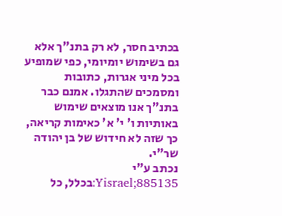בכתיב חסר, לא רק בתנ"ך אלא גם בשימוש יומיומי, כפי שמופיע בכל מיני אגרות, כתובות ומסמכים שהתגלו. אמנם כבר בתנ"ך אנו מוצאים שימוש באותיות ו' י' א' כאימות קריאה, כך שזה לא חידוש של בן יהודה שר"י.
נכתב ע"י Yisrael;885135:בכלל, כל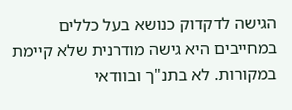הגישה לדקדוק כנושא בעל כללים במחייבים היא גישה מודרנית שלא קיימת במקורות. לא בתנ"ך ובוודאי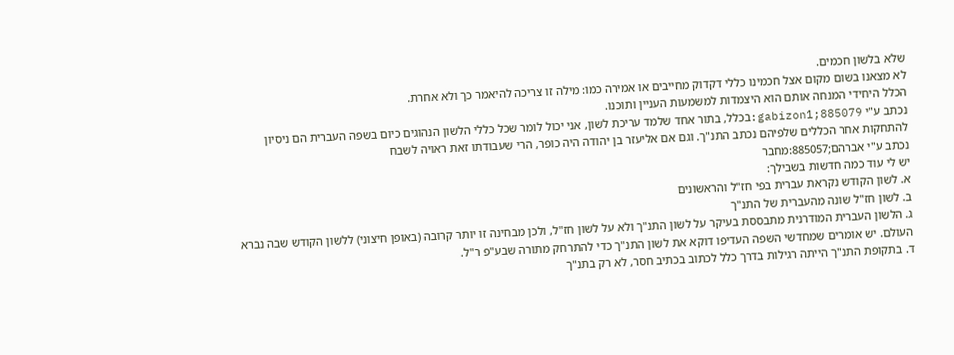שלא בלשון חכמים.
לא מצאנו בשום מקום אצל חכמינו כללי דקדוק מחייבים או אמירה כמו: מילה זו צריכה להיאמר כך ולא אחרת.
הכלל היחידי המנחה אותם הוא היצמדות למשמעות העניין ותוכנו.
נכתב ע"י gabizon1;885079:בכלל, בתור אחד שלמד עריכת לשון, אני יכול לומר שכל כללי הלשון הנהוגים כיום בשפה העברית הם ניסיון להתחקות אחר הכללים שלפיהם נכתב התנ"ך. וגם אם אליעזר בן יהודה היה כופר, הרי שעבודתו זאת ראויה לשבח
נכתב ע"י אברהם;885057:מחבר
יש לי עוד כמה חדשות בשבילך:
א. לשון הקודש נקראת עברית בפי חז"ל והראשונים
ב. לשון חז"ל שונה מהעברית של התנ"ך
ג. הלשון העברית המודרנית מתבססת בעיקר על לשון התנ"ך ולא על לשון חז"ל, ולכן מבחינה זו יותר קרובה (באופן חיצוני) ללשון הקודש שבה נברא העולם. יש אומרים שמחדשי השפה העדיפו דוקא את לשון התנ"ך כדי להתרחק מתורה שבע"פ ר"ל.
ד. בתקופת התנ"ך הייתה רגילות בדרך כלל לכתוב בכתיב חסר, לא רק בתנ"ך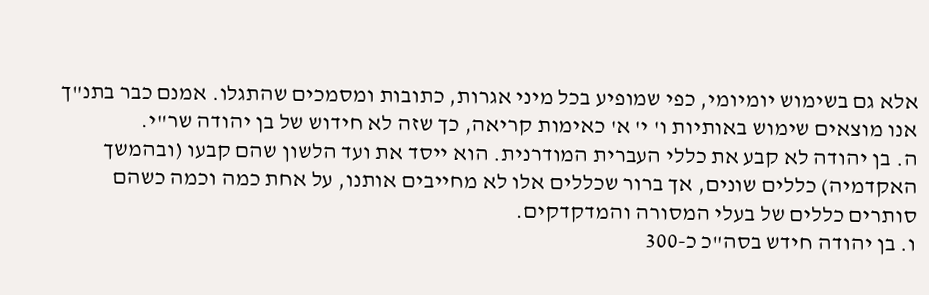אלא גם בשימוש יומיומי, כפי שמופיע בכל מיני אגרות, כתובות ומסמכים שהתגלו. אמנם כבר בתנ"ך אנו מוצאים שימוש באותיות ו' י' א' כאימות קריאה, כך שזה לא חידוש של בן יהודה שר"י.
ה. בן יהודה לא קבע את כללי העברית המודרנית. הוא ייסד את ועד הלשון שהם קבעו (ובהמשך האקדמיה) כללים שונים, אך ברור שכללים אלו לא מחייבים אותנו, על אחת כמה וכמה כשהם סותרים כללים של בעלי המסורה והמדקדקים.
ו. בן יהודה חידש בסה"כ כ-300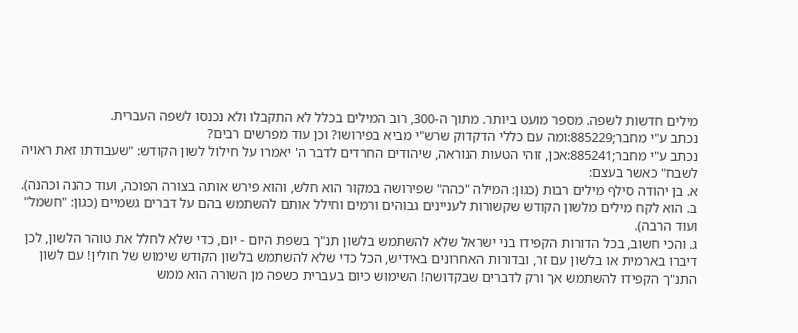מילים חדשות לשפה. מספר מועט ביותר. מתוך ה-300, רוב המילים בכלל לא התקבלו ולא נכנסו לשפה העברית.
נכתב ע"י מחבר;885229:ומה עם כללי הדקדוק שרש"י מביא בפירושו? וכן עוד מפרשים רבים?
נכתב ע"י מחבר;885241:אכן, זוהי הטעות הנוראה, שיהודים החרדים לדבר ה' יאמרו על חילול לשון הקודש: "שעבודתו זאת ראויה לשבח" כאשר בעצם:
א. בן יהודה סילף מילים רבות (כגון: המילה "כהה" שפירושה במקור הוא חלש, והוא פירש אותה בצורה הפוכה, ועוד כהנה וכהנה).
ב. הוא לקח מילים מלשון הקודש שקשורות לעניינים גבוהים ורמים וחילל אותם להשתמש בהם על דברים גשמיים (כגון: "חשמל" ועוד הרבה).
ג. והכי חשוב, בכל הדורות הקפידו בני ישראל שלא להשתמש בלשון תנ"ך בשפת היום - יום, כדי שלא לחלל את טוהר הלשון, לכן דיברו בארמית או בלשון עם זר, ובדורות האחרונים באידיש, הכל כדי שלא להשתמש בלשון הקודש שימוש של חולין! עם לשון התנ"ך הקפידו להשתמש אך ורק לדברים שבקדושה! השימוש כיום בעברית כשפה מן השורה הוא ממש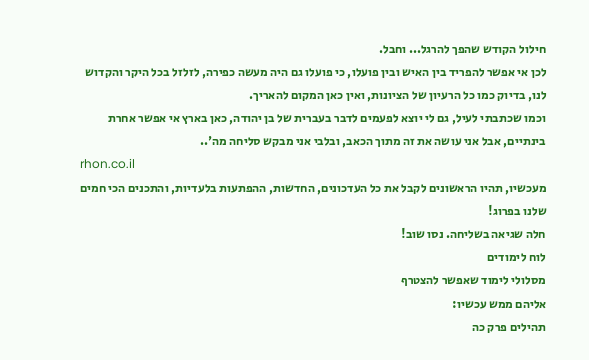חילול הקודש שהפך להרגל... וחבל.
לכן אי אפשר להפריד בין האיש ובין פועלו, כי פועלו גם היה מעשה כפירה, לזלזל בכל היקר והקדוש לנו, בדיוק כמו כל הרעיון של הציונות, ואין כאן המקום להאריך.
וכמו שכתבתי לעיל, גם לי יוצא לפעמים לדבר בעברית של בן יהודה, כאן בארץ אי אפשר אחרת בינתיים, אבל אני עושה את זה מתוך הכאב, ובלבי אני מבקש סליחה מה'..
rhon.co.il
מעכשיו, תהיו הראשונים לקבל את כל העדכונים, החדשות, ההפתעות בלעדיות, והתכנים הכי חמים שלנו בפרוג!
חלה שגיאה בשליחה. נסו שוב!
לוח לימודים
מסלולי לימוד שאפשר להצטרף
אליהם ממש עכשיו:
תהילים פרק כה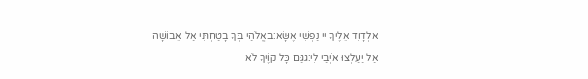אלְדָוִד אֵלֶיךָ יי נַפְשִׁי אֶשָּׂא:באֱלֹהַי בְּךָ בָטַחְתִּי אַל אֵבוֹשָׁה אַל יַעַלְצוּ אֹיְבַי לִי:גגַּם כָּל קוֶֹיךָ לֹא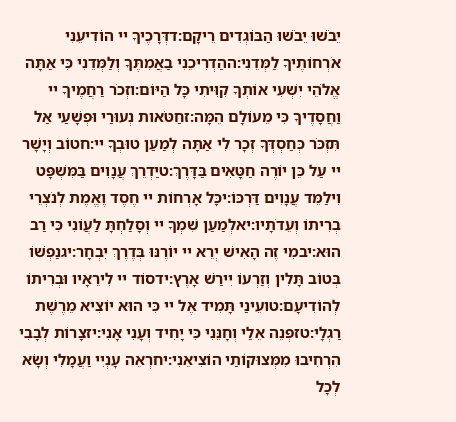יֵבֹשׁוּ יֵבֹשׁוּ הַבּוֹגְדִים רֵיקָם:דדְּרָכֶיךָ יי הוֹדִיעֵנִי אֹרְחוֹתֶיךָ לַמְּדֵנִי:ההַדְרִיכֵנִי בַאֲמִתֶּךָ וְלַמְּדֵנִי כִּי אַתָּה אֱלֹהֵי יִשְׁעִי אוֹתְךָ קִוִּיתִי כָּל הַיּוֹם:וזְכֹר רַחֲמֶיךָ יי וַחֲסָדֶיךָ כִּי מֵעוֹלָם הֵמָּה:זחַטֹּאות נְעוּרַי וּפְשָׁעַי אַל תִּזְכֹּר כְּחַסְדְּךָ זְכָר לִי אַתָּה לְמַעַן טוּבְךָ יי:חטוֹב וְיָשָׁר יי עַל כֵּן יוֹרֶה חַטָּאִים בַּדָּרֶךְ:טיַדְרֵךְ עֲנָוִים בַּמִּשְׁפָּט וִילַמֵּד עֲנָוִים דַּרְכּוֹ:יכָּל אָרְחוֹת יי חֶסֶד וֶאֱמֶת לְנֹצְרֵי בְרִיתוֹ וְעֵדֹתָיו:יאלְמַעַן שִׁמְךָ יי וְסָלַחְתָּ לַעֲוֹנִי כִּי רַב הוּא:יבמִי זֶה הָאִישׁ יְרֵא יי יוֹרֶנּוּ בְּדֶרֶךְ יִבְחָר:יגנַפְשׁוֹ בְּטוֹב תָּלִין וְזַרְעוֹ יִירַשׁ אָרֶץ:ידסוֹד יי לִירֵאָיו וּבְרִיתוֹ לְהוֹדִיעָם:טועֵינַי תָּמִיד אֶל יי כִּי הוּא יוֹצִיא מֵרֶשֶׁת רַגְלָי:טזפְּנֵה אֵלַי וְחָנֵּנִי כִּי יָחִיד וְעָנִי אָנִי:יזצָרוֹת לְבָבִי הִרְחִיבוּ מִמְּצוּקוֹתַי הוֹצִיאֵנִי:יחרְאֵה עָנְיִי וַעֲמָלִי וְשָׂא לְכָל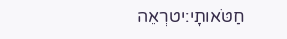חַטֹּאותָי:יטרְאֵה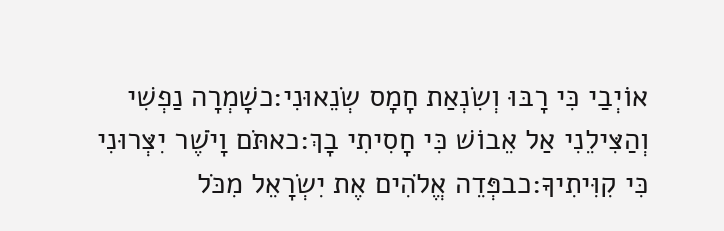אוֹיְבַי כִּי רָבּוּ וְשִׂנְאַת חָמָס שְׂנֵאוּנִי:כשָׁמְרָה נַפְשִׁי וְהַצִּילֵנִי אַל אֵבוֹשׁ כִּי חָסִיתִי בָךְ:כאתֹּם וָיֹשֶׁר יִצְּרוּנִי כִּי קִוִּיתִיךָ:כבפְּדֵה אֱלֹהִים אֶת יִשְׂרָאֵל מִכֹּל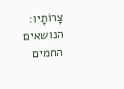צָרוֹתָיו:
הנושאים החמים